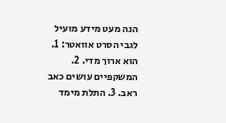הנה מעט מידע מועיל לגבי הסרט אוואטר: 1. הוא ארוך מדי. 2. המשקפיים עושים כאב ראב. 3. התלת מימד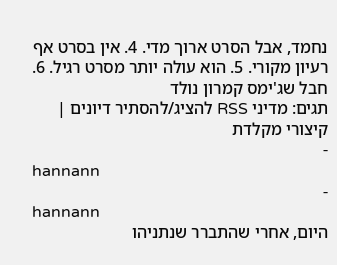נחמד, אבל הסרט ארוך מדי. 4. אין בסרט אף רעיון מקורי. 5. הוא עולה יותר מסרט רגיל. 6. חבל שג'ימס קמרון נולד
תגים: מדיני RSS להציג/להסתיר דיונים | קיצורי מקלדת
-
hannann
-
hannann
היום, אחרי שהתברר שנתניהו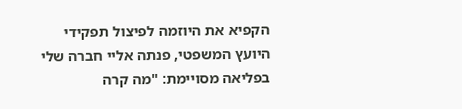הקפיא את היוזמה לפיצול תפקידי היועץ המשפטי, פנתה אליי חברה שלי בפליאה מסויימת: "מה קרה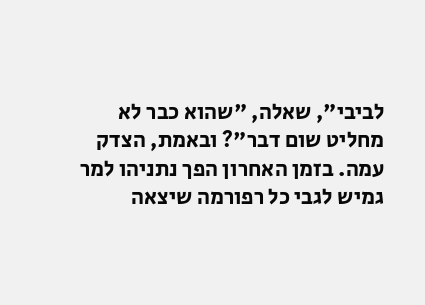לביבי", שאלה, "שהוא כבר לא מחליט שום דבר"? ובאמת, הצדק עמה. בזמן האחרון הפך נתניהו למר גמיש לגבי כל רפורמה שיצאה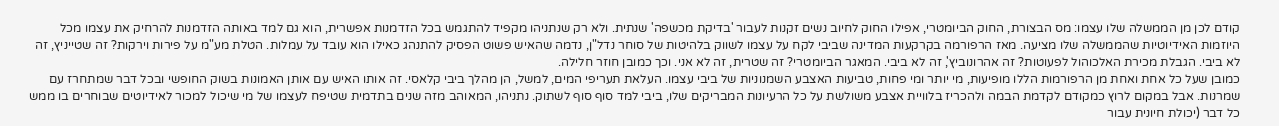קודם לכן מן הממשלה שלו עצמו: מס הבצורת, החוק הביומטרי, אפילו החוק לחיוב נשים זקנות לעבור 'בדיקת מכשפה' שנתית. ולא רק שנתניהו מקפיד להתגמש בכל הזדמנות אפשרית, הוא גם למד באותה הזדמנות להרחיק את עצמו מכל היוזמות האידיוטיות שהממשלה שלו מציעה. מאז הרפורמה בקרקעות המדינה שביבי לקח על עצמו לשווק בלהיטות של סוחר נדל"ן, נדמה שהאיש פשוט הפסיק להתנהג כאילו הוא עובד על עמלות. הטלת מע"מ על פירות וירקות? זה שטייניץ, זה לא ביבי. הגבלת מכירת האלכוהול לפעוטות? זה אהרונוביץ', זה לא ביבי. המאגר הביומטרי? זה שטרית, זה לא אני. וכך כמובן חוזר חלילה.
כמובן שעל כל אחת ואחת מן הרפורמות הללו מופיעות, מי יותר ומי פחות, טביעות האצבע השמנוניות של ביבי עצמו. העלאת תעריפי המים, למשל, הן מהלך ביבי קלאסי. זה אותו האיש עם אותן האמונות בשוק החופשי ובכל דבר שמתחרז עם שמרנות. אבל במקום לרוץ כמקודם לקדמת הבמה ולהכריז בלוויית אצבע משולשת על כל הרעיונות המבריקים שלו, ביבי למד סוף סוף לשתוק. נתניהו, המאוהב מזה שנים בתדמית שטיפח לעצמו של מי שיכול למכור לאידיוטים שבוחרים בו ממש כל דבר (יכולת חיונית עבור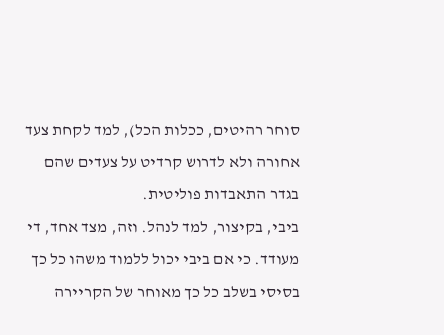סוחר רהיטים, ככלות הכל), למד לקחת צעד אחורה ולא לדרוש קרדיט על צעדים שהם בגדר התאבדות פוליטית.
ביבי, בקיצור, למד לנהל. וזה, מצד אחד, די מעודד. כי אם ביבי יכול ללמוד משהו כל כך בסיסי בשלב כל כך מאוחר של הקריירה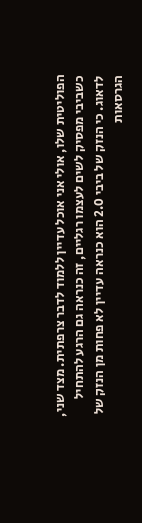הפוליטית שלו, אולי אני אוכל עדיין ללמוד לדבר צרפתית. מצד שני, כשביבי מפסיק לשים לעצמו רגליים, זה כנראה גם הרגע להתחיל לדאוג. כי הנזק של ביבי 2.0 הוא כנראה עדיין לא פחות מן הנזק של הגרסאות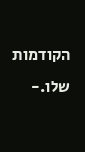הקודמות שלו.-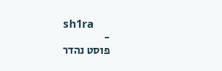sh1ra
-
פוסט נהדר